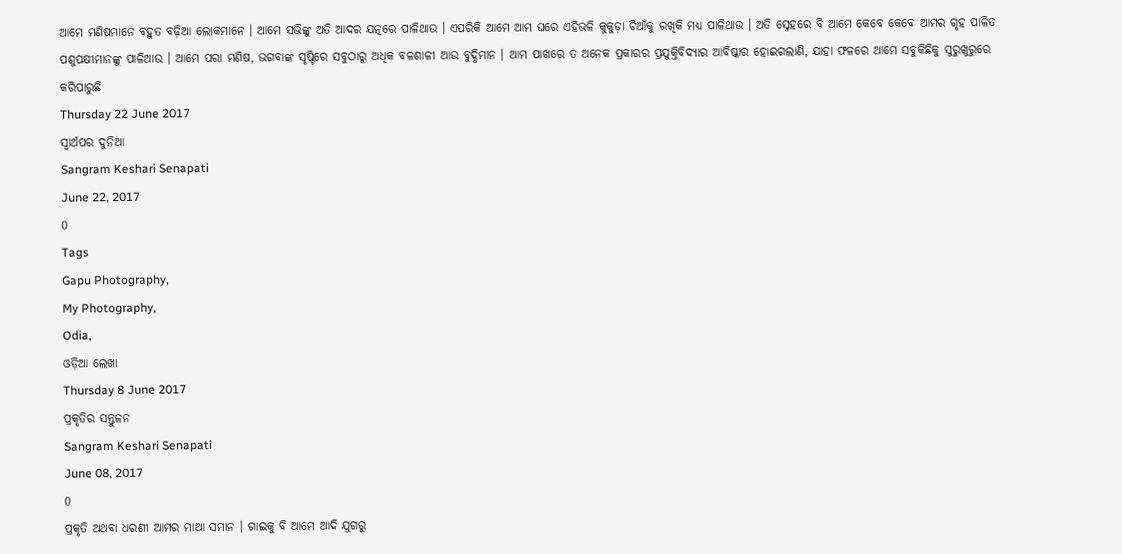ଆମେ ମଣିଷମାନେ ବହୁତ ବଢ଼ିଆ ଲୋକମାନେ । ଆମେ ସଭିଙ୍କୁ ଅତି ଆଦର ଯତ୍ନରେ ପାଳିଥାଉ । ଏପରିକି ଆମେ ଆମ ଘରେ ଏହିଭଳି କୁକୁଡ଼ା ଚିଆଁକୁ ରଖିକି ମଧ୍ୟ ପାଳିଥାଉ । ଅତି ସ୍ନେହରେ ବି ଆମେ କେବେ କେବେ ଆମର ଗୃହ ପାଳିତ ପଶୁପକ୍ଷୀମାନଙ୍କୁ ପାଳିଥାଉ । ଆମେ ପରା ମଣିଷ, ଭଗବାଙ୍କ ସୃଷ୍ଟିରେ ସବୁଠାରୁ ଅଧିକ ବଳଶାଳୀ ଆଉ ବୁଦ୍ଧିମାନ । ଆମ ପାଖରେ ତ ଅନେକ ପ୍ରକାରର ପ୍ରଯୁକ୍ତିବିଦ୍ୟାର ଆବିଷ୍କାର ହୋଇଗଲାଣି, ଯାହା ଫଳରେ ଆମେ ସବୁକିଛିକୁ ସୁରୁଖୁରୁରେ କରିପାରୁଛି
Thursday 22 June 2017
ସ୍ୱାର୍ଥପର ଦୁନିଆ
Sangram Keshari Senapati
June 22, 2017
0
Tags
Gapu Photography,
My Photography,
Odia,
ଓଡ଼ିଆ ଲେଖା
Thursday 8 June 2017
ପ୍ରକୃତିର ସନ୍ତୁଳନ
Sangram Keshari Senapati
June 08, 2017
0
ପ୍ରକୃତି ଅଥବା ଧରଣୀ ଆମର ମାଆ ସମାନ । ଗାଇକୁ ବି ଆମେ ଆଦି ଯୁଗରୁ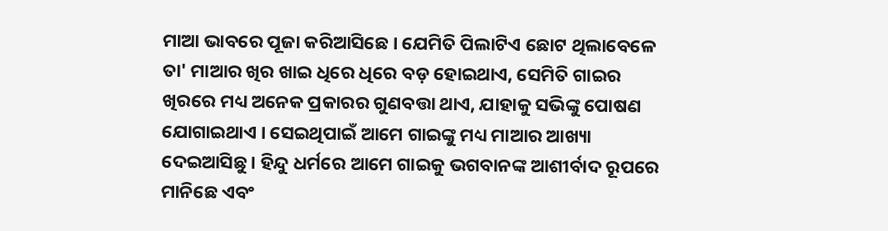ମାଆ ଭାବରେ ପୂଜା କରିଆସିଛେ । ଯେମିତି ପିଲାଟିଏ ଛୋଟ ଥିଲାବେଳେ ତା' ମାଆର ଖିର ଖାଇ ଧିରେ ଧିରେ ବଡ଼ ହୋଇଥାଏ, ସେମିତି ଗାଇର ଖିରରେ ମଧ୍ୟ ଅନେକ ପ୍ରକାରର ଗୁଣବତ୍ତା ଥାଏ, ଯାହାକୁ ସଭିଙ୍କୁ ପୋଷଣ ଯୋଗାଇଥାଏ । ସେଇଥିପାଇଁ ଆମେ ଗାଇଙ୍କୁ ମଧ୍ୟ ମାଆର ଆଖ୍ୟା ଦେଇଆସିଛୁ । ହିନ୍ଦୁ ଧର୍ମରେ ଆମେ ଗାଇକୁ ଭଗବାନଙ୍କ ଆଶୀର୍ବାଦ ରୂପରେ ମାନିଛେ ଏବଂ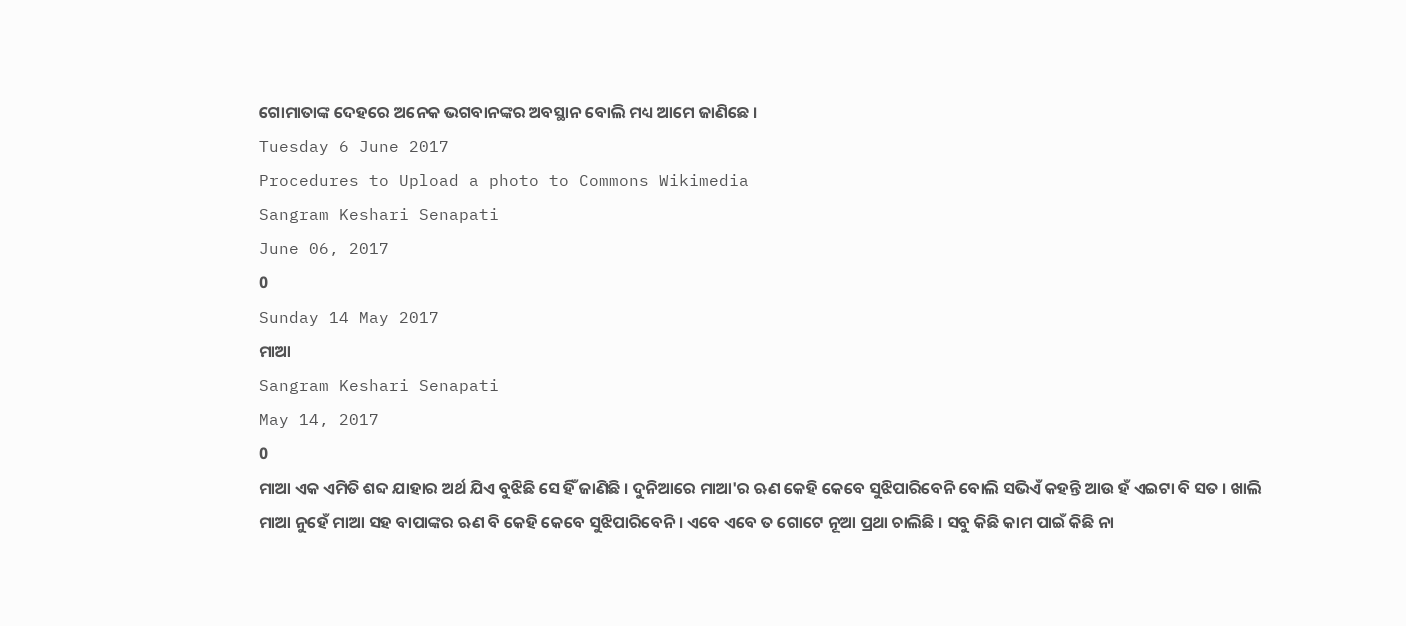ଗୋମାତାଙ୍କ ଦେହରେ ଅନେକ ଭଗବାନଙ୍କର ଅବସ୍ଥାନ ବୋଲି ମଧ୍ୟ ଆମେ ଜାଣିଛେ ।
Tuesday 6 June 2017
Procedures to Upload a photo to Commons Wikimedia
Sangram Keshari Senapati
June 06, 2017
0
Sunday 14 May 2017
ମାଆ
Sangram Keshari Senapati
May 14, 2017
0
ମାଆ ଏକ ଏମିତି ଶବ୍ଦ ଯାହାର ଅର୍ଥ ଯିଏ ବୁଝିଛି ସେ ହିଁ ଜାଣିଛି । ଦୁନିଆରେ ମାଆ'ର ଋଣ କେହି କେବେ ସୁଝିପାରିବେନି ବୋଲି ସଭିଏଁ କହନ୍ତି ଆଉ ହଁ ଏଇଟା ବି ସତ । ଖାଲି ମାଆ ନୁହେଁ ମାଆ ସହ ବାପାଙ୍କର ଋଣ ବି କେହି କେବେ ସୁଝିପାରିବେନି । ଏବେ ଏବେ ତ ଗୋଟେ ନୂଆ ପ୍ରଥା ଚାଲିଛି । ସବୁ କିଛି କାମ ପାଇଁ କିଛି ନା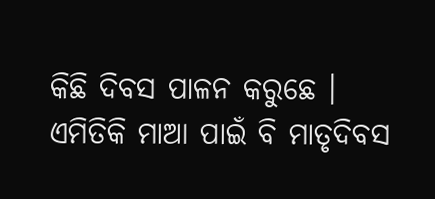କିଛି ଦିବସ ପାଳନ କରୁଛେ । ଏମିତିକି ମାଆ ପାଇଁ ବି ମାତୃଦିବସ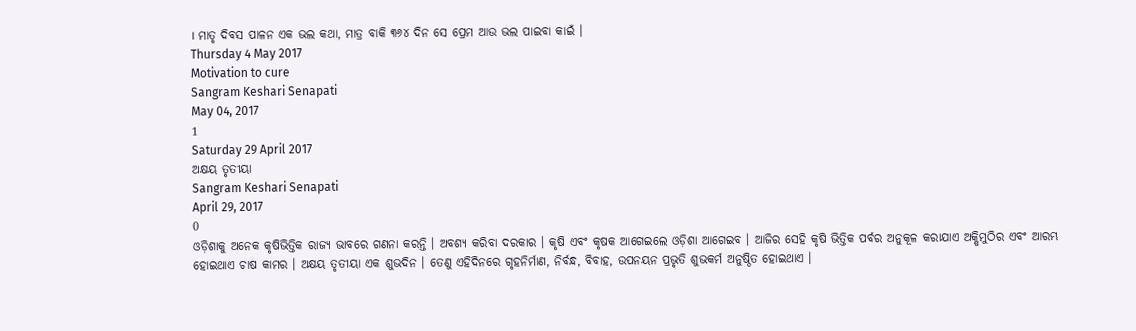। ମାତୃ ଦିବସ ପାଳନ ଏକ ଭଲ କଥା, ମାତ୍ର ବାକି ୩୬୪ ଦିନ ସେ ପ୍ରେମ ଆଉ ଭଲ ପାଇବା କାଇଁ ।
Thursday 4 May 2017
Motivation to cure
Sangram Keshari Senapati
May 04, 2017
1
Saturday 29 April 2017
ଅକ୍ଷୟ ତୃତୀୟା
Sangram Keshari Senapati
April 29, 2017
0
ଓଡ଼ିଶାକୁ ଅନେକ କୃଷିଭିତ୍ତିକ ରାଜ୍ୟ ଭାବରେ ଗଣନା କରନ୍ତି । ଅବଶ୍ୟ କରିବା ଦରକାର । କୃଷି ଏବଂ କୃଷକ ଆଗେଇଲେ ଓଡ଼ିଶା ଆଗେଇବ । ଆଜିର ସେହି କୃଷି ଭିତ୍ତିକ ପର୍ବର ଅନୁକୂଳ କରାଯାଏ ଅକ୍ଷିମୁଠିର ଏବଂ ଆରମ୍ଭ ହୋଇଥାଏ ଚାଷ କାମର । ଅକ୍ଷୟ ତୃତୀୟା ଏକ ଶୁଭଦିନ । ତେଣୁ ଏହିଦିନରେ ଗୃହନିର୍ମାଣ, ନିର୍ବନ୍ଧ, ବିବାହ, ଉପନୟନ ପ୍ରଭୃତି ଶୁଭକର୍ମ ଅନୁଷ୍ଠିତ ହୋଇଥାଏ ।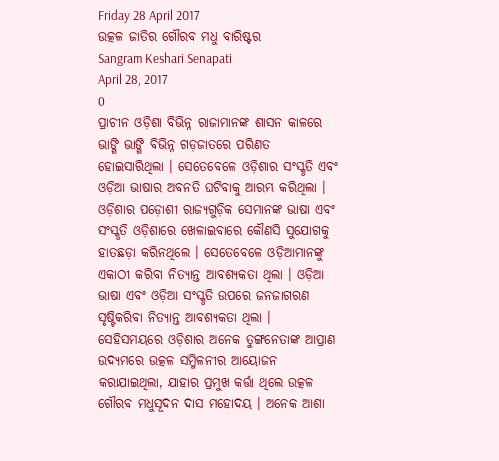Friday 28 April 2017
ଉତ୍କଳ ଜାତିର ଗୌରବ ମଧୁ ବାରିଷ୍ଟର
Sangram Keshari Senapati
April 28, 2017
0
ପ୍ରାଚୀନ ଓଡ଼ିଶା ବିଭିନ୍ନ ରାଜାମାନଙ୍କ ଶାସନ କାଳରେ ଭାଙ୍ଗି ଭାଙ୍ଗି ବିଭିନ୍ନ ଗଡ଼ଜାତରେ ପରିଣତ ହୋଇସାରିଥିଲା । ସେତେବେଳେ ଓଡ଼ିଶାର ସଂସ୍କୃତି ଏବଂ ଓଡ଼ିଆ ଭାଷାର ଅବନତି ଘଟିବାକୁ ଆରମ୍ଭ କରିଥିଲା । ଓଡ଼ିଶାର ପଡ଼ୋଶୀ ରାଜ୍ୟଗୁଡ଼ିକ ସେମାନଙ୍କ ଭାଷା ଏବଂ ସଂସ୍କୃତି ଓଡ଼ିଶାରେ ଖେଳାଇବାରେ କୌଣସି ସୁଯୋଗକୁ ହାତଛଡ଼ା କରିନଥିଲେ । ସେତେବେଳେ ଓଡ଼ିଆମାନଙ୍କୁ ଏକାଠୀ କରିବା ନିତ୍ୟାନ୍ତ ଆବଶ୍ୟକତା ଥିଲା । ଓଡ଼ିଆ ଭାଷା ଏବଂ ଓଡ଼ିଆ ସଂସ୍କୃତି ଉପରେ ଜନଜାଗରଣ ସୃଷ୍ଟିକରିବା ନିତ୍ୟାନ୍ତ ଆବଶ୍ୟକତା ଥିଲା ।
ସେହିସମୟରେ ଓଡ଼ିଶାର ଅନେକ ତୁଙ୍ଗନେତାଙ୍କ ଆପ୍ରାଣ ଉଦ୍ୟମରେ ଉତ୍କଳ ସମ୍ମିଳନୀର ଆୟୋଜନ କରାଯାଇଥିଲା, ଯାହାର ପ୍ରମୁଖ କର୍ତ୍ତା ଥିଲେ ଉତ୍କଳ ଗୌରବ ମଧୁସୂଦନ ଦାସ ମହୋଦୟ । ଅନେକ ଆଶା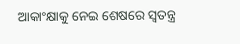ଆକାଂକ୍ଷାକୁ ନେଇ ଶେଷରେ ସ୍ୱତନ୍ତ୍ର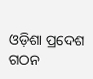ଓଡ଼ିଶା ପ୍ରଦେଶ ଗଠନ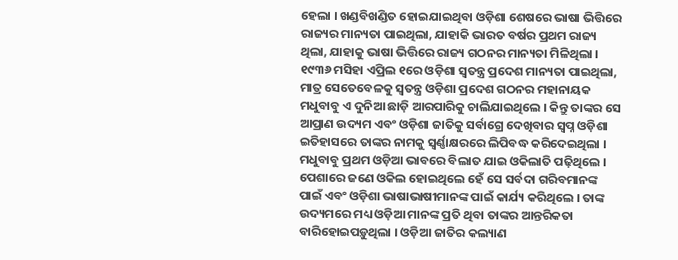ହେଲା । ଖଣ୍ଡବିଖଣ୍ଡିତ ହୋଇଯାଇଥିବା ଓଡ଼ିଶା ଶେଷରେ ଭାଷା ଭିତ୍ତିରେ ରାଜ୍ୟର ମାନ୍ୟତା ପାଇଥିଲା, ଯାହାକି ଭାରତ ବର୍ଷର ପ୍ରଥମ ରାଜ୍ୟ ଥିଲା, ଯାହାକୁ ଭାଷା ଭିତ୍ତିରେ ରାଜ୍ୟ ଗଠନର ମାନ୍ୟତା ମିଳିଥିଲା । ୧୯୩୬ ମସିହା ଏପ୍ରିଲ ୧ରେ ଓଡ଼ିଶା ସ୍ୱତନ୍ତ୍ର ପ୍ରଦେଶ ମାନ୍ୟତା ପାଇଥିଲା, ମାତ୍ର ସେତେବେଳକୁ ସ୍ୱତନ୍ତ୍ର ଓଡ଼ିଶା ପ୍ରଦେଶ ଗଠନର ମହାନାୟକ ମଧୁବାବୁ ଏ ଦୁନିଆ ଛାଡ଼ି ଆରପାରିକୁ ଚାଲିଯାଇଥିଲେ । କିନ୍ତୁ ତାଙ୍କର ସେ ଆପ୍ରାଣ ଉଦ୍ୟମ ଏବଂ ଓଡ଼ିଶା ଜାତିକୁ ସର୍ବାଗ୍ରେ ଦେଖିବାର ସ୍ୱପ୍ନ ଓଡ଼ିଶା ଇତିହାସରେ ତାଙ୍କର ନାମକୁ ସ୍ୱର୍ଣ୍ଣାକ୍ଷରରେ ଲିପିବଦ୍ଧ କରିଦେଇଥିଲା ।
ମଧୁବାବୁ ପ୍ରଥମ ଓଡ଼ିଆ ଭାବରେ ବିଲାତ ଯାଇ ଓକିଲାତି ପଢ଼ିଥିଲେ । ପେଶାରେ ଜଣେ ଓକିଲ ହୋଇଥିଲେ ହେଁ ସେ ସର୍ବଦା ଗରିବମାନଙ୍କ ପାଇଁ ଏବଂ ଓଡ଼ିଶା ଭାଷାଭାଷୀମାନଙ୍କ ପାଇଁ କାର୍ଯ୍ୟ କରିଥିଲେ । ତାଙ୍କ ଉଦ୍ୟମରେ ମଧ୍ୟ ଓଡ଼ିଆ ମାନଙ୍କ ପ୍ରତି ଥିବା ତାଙ୍କର ଆନ୍ତରିକତା ବାରିହୋଇପଡ଼ୁଥିଲା । ଓଡ଼ିଆ ଜାତିର କଲ୍ୟାଣ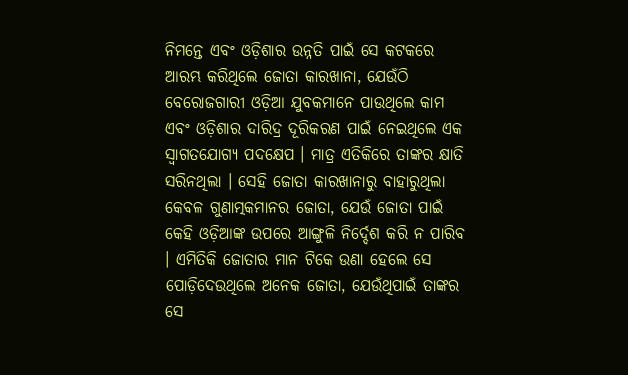ନିମନ୍ତେ ଏବଂ ଓଡ଼ିଶାର ଉନ୍ନତି ପାଇଁ ସେ କଟକରେ ଆରମ୍ଭ କରିଥିଲେ ଜୋତା କାରଖାନା, ଯେଉଁଠି ବେରୋଜଗାରୀ ଓଡ଼ିଆ ଯୁବକମାନେ ପାଉଥିଲେ କାମ ଏବଂ ଓଡ଼ିଶାର ଦାରିଦ୍ର ଦୂରିକରଣ ପାଇଁ ନେଇଥିଲେ ଏକ ସ୍ୱାଗତଯୋଗ୍ୟ ପଦକ୍ଷେପ । ମାତ୍ର ଏତିକିରେ ତାଙ୍କର କ୍ଷାତି ସରିନଥିଲା । ସେହି ଜୋତା କାରଖାନାରୁ ବାହାରୁଥିଲା କେବଳ ଗୁଣାତ୍ମକମାନର ଜୋତା, ଯେଉଁ ଜୋତା ପାଇଁ କେହି ଓଡ଼ିଆଙ୍କ ଉପରେ ଆଙ୍ଗୁଳି ନିର୍ଦ୍ଦେଶ କରି ନ ପାରିବ । ଏମିତିକି ଜୋତାର ମାନ ଟିକେ ଉଣା ହେଲେ ସେ ପୋଡ଼ିଦେଉଥିଲେ ଅନେକ ଜୋତା, ଯେଉଁଥିପାଇଁ ତାଙ୍କର ସେ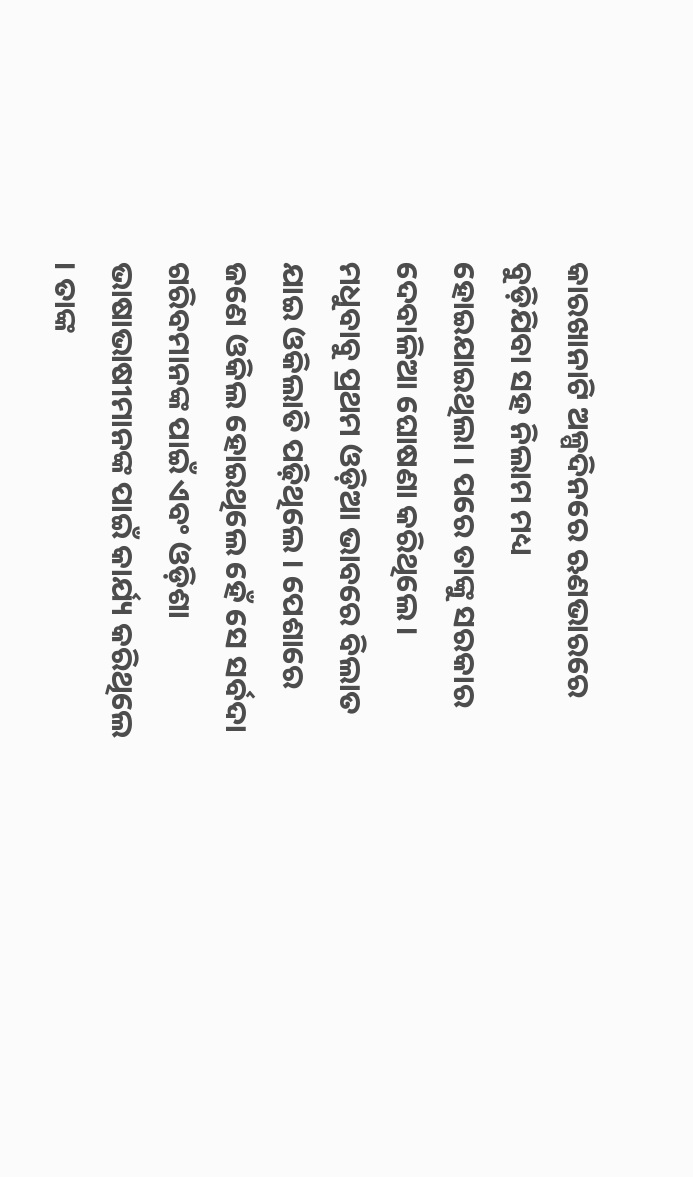କାରଖାନାଟି ଅଳ୍ପଦିନରେ ଋଣଭାରରେ ବୁଡ଼ିଯିବା ସହ ନିଲାମ ମଧ୍ୟ ହୋଇଯାଇଥିଲା । ପରେ ତାଙ୍କୁ ସରକାର ଦେବାଳିଆ ଘୋଷଣା କରିଥିଲେ ।
ମଧୁବାବୁ ପ୍ରଥମ ଓଡ଼ିଆ ଭାବରେ ବିଲାତ ଯାଇ ଓକିଲାତି ପଢ଼ିଥିଲେ । ପେଶାରେ ଜଣେ ଓକିଲ ହୋଇଥିଲେ ହେଁ ସେ ସର୍ବଦା ଗରିବମାନଙ୍କ ପାଇଁ ଏବଂ ଓଡ଼ିଶା ଭାଷାଭାଷୀମାନଙ୍କ ପାଇଁ କାର୍ଯ୍ୟ କରିଥିଲେ । ତାଙ୍କ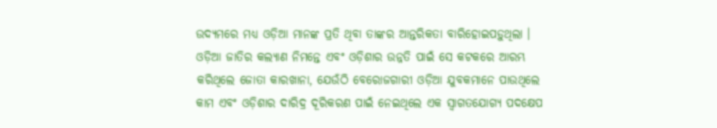ଉଦ୍ୟମରେ ମଧ୍ୟ ଓଡ଼ିଆ ମାନଙ୍କ ପ୍ରତି ଥିବା ତାଙ୍କର ଆନ୍ତରିକତା ବାରିହୋଇପଡ଼ୁଥିଲା । ଓଡ଼ିଆ ଜାତିର କଲ୍ୟାଣ ନିମନ୍ତେ ଏବଂ ଓଡ଼ିଶାର ଉନ୍ନତି ପାଇଁ ସେ କଟକରେ ଆରମ୍ଭ କରିଥିଲେ ଜୋତା କାରଖାନା, ଯେଉଁଠି ବେରୋଜଗାରୀ ଓଡ଼ିଆ ଯୁବକମାନେ ପାଉଥିଲେ କାମ ଏବଂ ଓଡ଼ିଶାର ଦାରିଦ୍ର ଦୂରିକରଣ ପାଇଁ ନେଇଥିଲେ ଏକ ସ୍ୱାଗତଯୋଗ୍ୟ ପଦକ୍ଷେପ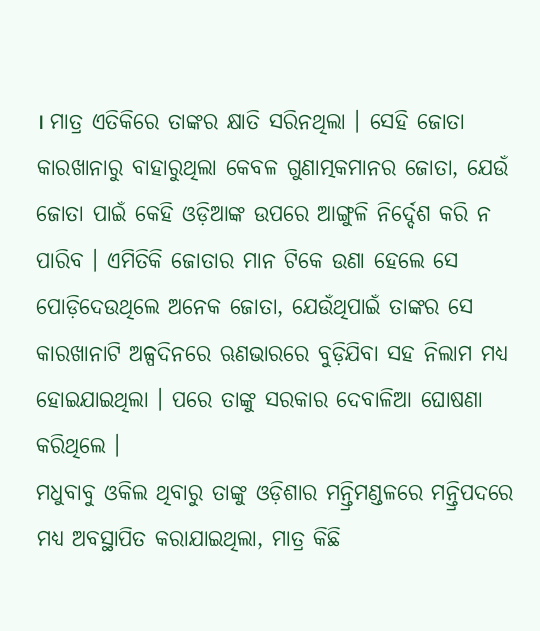। ମାତ୍ର ଏତିକିରେ ତାଙ୍କର କ୍ଷାତି ସରିନଥିଲା । ସେହି ଜୋତା କାରଖାନାରୁ ବାହାରୁଥିଲା କେବଳ ଗୁଣାତ୍ମକମାନର ଜୋତା, ଯେଉଁ ଜୋତା ପାଇଁ କେହି ଓଡ଼ିଆଙ୍କ ଉପରେ ଆଙ୍ଗୁଳି ନିର୍ଦ୍ଦେଶ କରି ନ ପାରିବ । ଏମିତିକି ଜୋତାର ମାନ ଟିକେ ଉଣା ହେଲେ ସେ ପୋଡ଼ିଦେଉଥିଲେ ଅନେକ ଜୋତା, ଯେଉଁଥିପାଇଁ ତାଙ୍କର ସେ କାରଖାନାଟି ଅଳ୍ପଦିନରେ ଋଣଭାରରେ ବୁଡ଼ିଯିବା ସହ ନିଲାମ ମଧ୍ୟ ହୋଇଯାଇଥିଲା । ପରେ ତାଙ୍କୁ ସରକାର ଦେବାଳିଆ ଘୋଷଣା କରିଥିଲେ ।
ମଧୁବାବୁ ଓକିଲ ଥିବାରୁ ତାଙ୍କୁ ଓଡ଼ିଶାର ମନ୍ତ୍ରିମଣ୍ଡଳରେ ମନ୍ତ୍ରିପଦରେ ମଧ୍ୟ ଅବସ୍ଥାପିତ କରାଯାଇଥିଲା, ମାତ୍ର କିଛି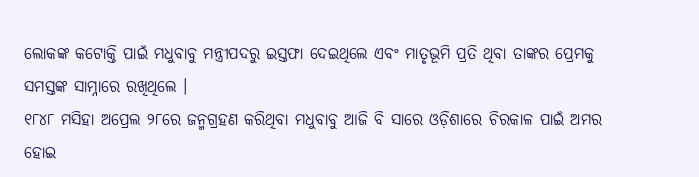ଲୋକଙ୍କ କଟୋକ୍ତି ପାଇଁ ମଧୁବାବୁ ମନ୍ତ୍ରୀପଦରୁ ଇସ୍ତଫା ଦେଇଥିଲେ ଏବଂ ମାତୃଭୂମି ପ୍ରତି ଥିବା ତାଙ୍କର ପ୍ରେମକୁ ସମସ୍ତଙ୍କ ସାମ୍ନାରେ ରଖିଥିଲେ ।
୧୮୪୮ ମସିହା ଅପ୍ରେଲ ୨୮ରେ ଜନ୍ମଗ୍ରହଣ କରିଥିବା ମଧୁବାବୁ ଆଜି ବି ସାରେ ଓଡ଼ିଶାରେ ଚିରକାଳ ପାଇଁ ଅମର ହୋଇ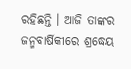ରହିଛନ୍ତି । ଆଜି ତାଙ୍କର ଜନ୍ମବାର୍ଷିକୀରେ ଶ୍ରଦ୍ଧେୟ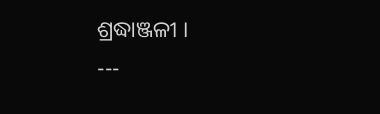ଶ୍ରଦ୍ଧାଞ୍ଜଳୀ ।
---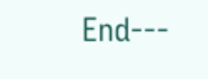End---